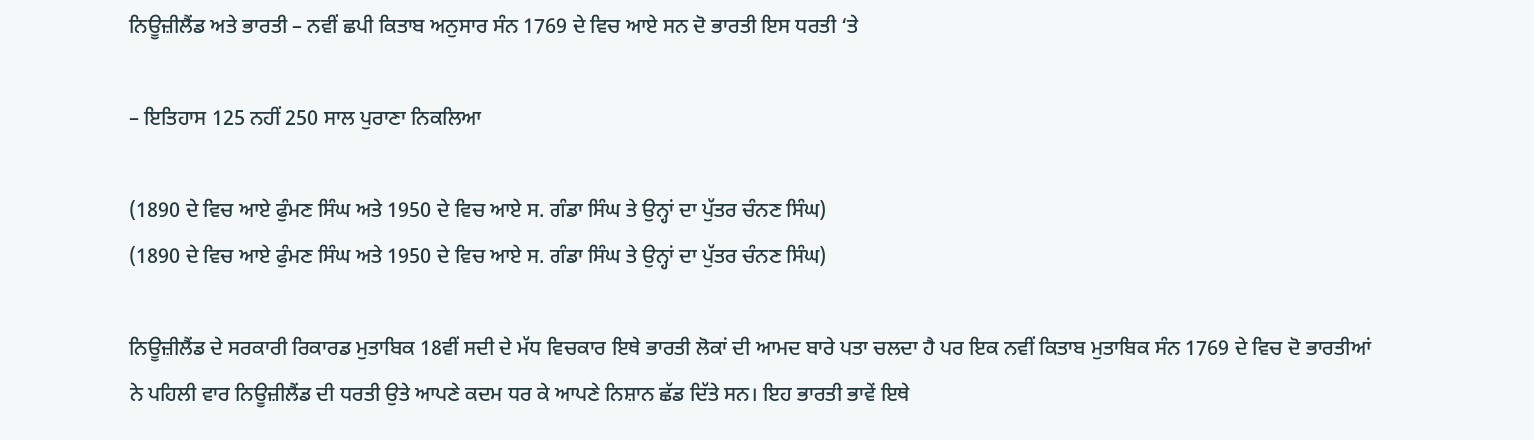ਨਿਊਜ਼ੀਲੈਂਡ ਅਤੇ ਭਾਰਤੀ – ਨਵੀਂ ਛਪੀ ਕਿਤਾਬ ਅਨੁਸਾਰ ਸੰਨ 1769 ਦੇ ਵਿਚ ਆਏ ਸਨ ਦੋ ਭਾਰਤੀ ਇਸ ਧਰਤੀ ‘ਤੇ

– ਇਤਿਹਾਸ 125 ਨਹੀਂ 250 ਸਾਲ ਪੁਰਾਣਾ ਨਿਕਲਿਆ

(1890 ਦੇ ਵਿਚ ਆਏ ਫੁੰਮਣ ਸਿੰਘ ਅਤੇ 1950 ਦੇ ਵਿਚ ਆਏ ਸ. ਗੰਡਾ ਸਿੰਘ ਤੇ ਉਨ੍ਹਾਂ ਦਾ ਪੁੱਤਰ ਚੰਨਣ ਸਿੰਘ)
(1890 ਦੇ ਵਿਚ ਆਏ ਫੁੰਮਣ ਸਿੰਘ ਅਤੇ 1950 ਦੇ ਵਿਚ ਆਏ ਸ. ਗੰਡਾ ਸਿੰਘ ਤੇ ਉਨ੍ਹਾਂ ਦਾ ਪੁੱਤਰ ਚੰਨਣ ਸਿੰਘ)

ਨਿਊਜ਼ੀਲੈਂਡ ਦੇ ਸਰਕਾਰੀ ਰਿਕਾਰਡ ਮੁਤਾਬਿਕ 18ਵੀਂ ਸਦੀ ਦੇ ਮੱਧ ਵਿਚਕਾਰ ਇਥੇ ਭਾਰਤੀ ਲੋਕਾਂ ਦੀ ਆਮਦ ਬਾਰੇ ਪਤਾ ਚਲਦਾ ਹੈ ਪਰ ਇਕ ਨਵੀਂ ਕਿਤਾਬ ਮੁਤਾਬਿਕ ਸੰਨ 1769 ਦੇ ਵਿਚ ਦੋ ਭਾਰਤੀਆਂ ਨੇ ਪਹਿਲੀ ਵਾਰ ਨਿਊਜ਼ੀਲੈਂਡ ਦੀ ਧਰਤੀ ਉਤੇ ਆਪਣੇ ਕਦਮ ਧਰ ਕੇ ਆਪਣੇ ਨਿਸ਼ਾਨ ਛੱਡ ਦਿੱਤੇ ਸਨ। ਇਹ ਭਾਰਤੀ ਭਾਵੇਂ ਇਥੇ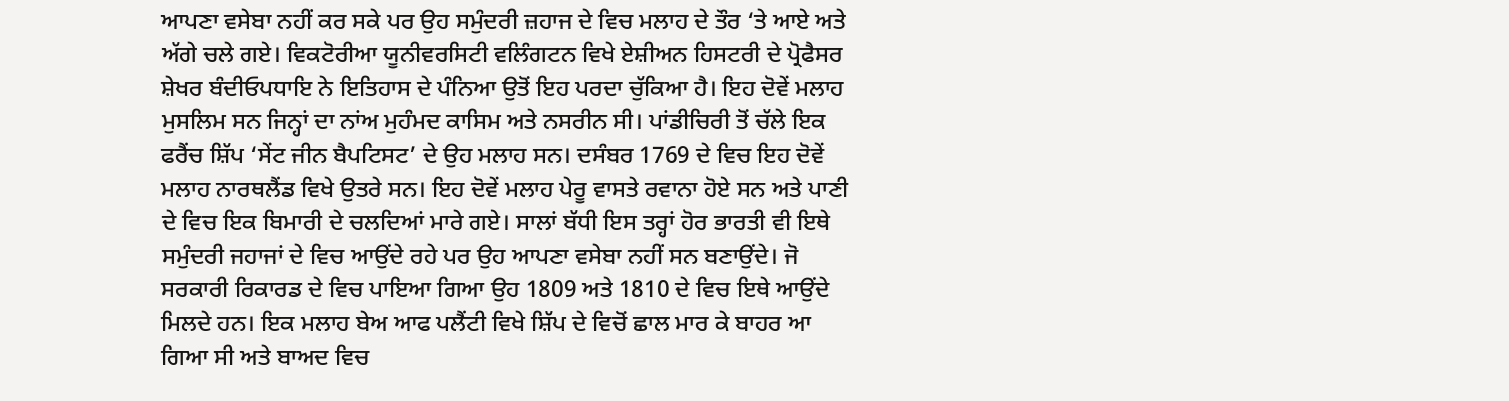ਆਪਣਾ ਵਸੇਬਾ ਨਹੀਂ ਕਰ ਸਕੇ ਪਰ ਉਹ ਸਮੁੰਦਰੀ ਜ਼ਹਾਜ ਦੇ ਵਿਚ ਮਲਾਹ ਦੇ ਤੌਰ ‘ਤੇ ਆਏ ਅਤੇ ਅੱਗੇ ਚਲੇ ਗਏ। ਵਿਕਟੋਰੀਆ ਯੂਨੀਵਰਸਿਟੀ ਵਲਿੰਗਟਨ ਵਿਖੇ ਏਸ਼ੀਅਨ ਹਿਸਟਰੀ ਦੇ ਪ੍ਰੋਫੈਸਰ ਸ਼ੇਖਰ ਬੰਦੀਓਪਧਾਇ ਨੇ ਇਤਿਹਾਸ ਦੇ ਪੰਨਿਆ ਉਤੋਂ ਇਹ ਪਰਦਾ ਚੁੱਕਿਆ ਹੈ। ਇਹ ਦੋਵੇਂ ਮਲਾਹ ਮੁਸਲਿਮ ਸਨ ਜਿਨ੍ਹਾਂ ਦਾ ਨਾਂਅ ਮੁਹੰਮਦ ਕਾਸਿਮ ਅਤੇ ਨਸਰੀਨ ਸੀ। ਪਾਂਡੀਚਿਰੀ ਤੋਂ ਚੱਲੇ ਇਕ ਫਰੈਂਚ ਸ਼ਿੱਪ ‘ਸੇਂਟ ਜੀਨ ਬੈਪਟਿਸਟ’ ਦੇ ਉਹ ਮਲਾਹ ਸਨ। ਦਸੰਬਰ 1769 ਦੇ ਵਿਚ ਇਹ ਦੋਵੇਂ ਮਲਾਹ ਨਾਰਥਲੈਂਡ ਵਿਖੇ ਉਤਰੇ ਸਨ। ਇਹ ਦੋਵੇਂ ਮਲਾਹ ਪੇਰੂ ਵਾਸਤੇ ਰਵਾਨਾ ਹੋਏ ਸਨ ਅਤੇ ਪਾਣੀ ਦੇ ਵਿਚ ਇਕ ਬਿਮਾਰੀ ਦੇ ਚਲਦਿਆਂ ਮਾਰੇ ਗਏ। ਸਾਲਾਂ ਬੱਧੀ ਇਸ ਤਰ੍ਹਾਂ ਹੋਰ ਭਾਰਤੀ ਵੀ ਇਥੇ ਸਮੁੰਦਰੀ ਜਹਾਜਾਂ ਦੇ ਵਿਚ ਆਉਂਦੇ ਰਹੇ ਪਰ ਉਹ ਆਪਣਾ ਵਸੇਬਾ ਨਹੀਂ ਸਨ ਬਣਾਉਂਦੇ। ਜੋ ਸਰਕਾਰੀ ਰਿਕਾਰਡ ਦੇ ਵਿਚ ਪਾਇਆ ਗਿਆ ਉਹ 1809 ਅਤੇ 1810 ਦੇ ਵਿਚ ਇਥੇ ਆਉਂਦੇ ਮਿਲਦੇ ਹਨ। ਇਕ ਮਲਾਹ ਬੇਅ ਆਫ ਪਲੈਂਟੀ ਵਿਖੇ ਸ਼ਿੱਪ ਦੇ ਵਿਚੋਂ ਛਾਲ ਮਾਰ ਕੇ ਬਾਹਰ ਆ ਗਿਆ ਸੀ ਅਤੇ ਬਾਅਦ ਵਿਚ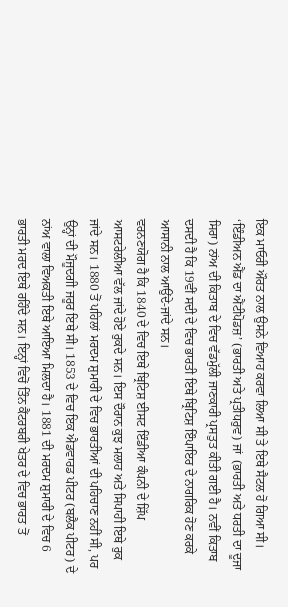ਇਕ ਮਾਓਰੀ ਔਰਤ ਨਾਲ ਉਸਨੇ ਵਿਆਹ ਕਰਵਾ ਲਿਆ ਸੀ ਤੇ ਇਥੇ ਸੈਟਲ ਹੋ ਗਿਆ ਸੀ। ‘ਇੰਡੀਅਨ ਐਂਡ ਦਾ ਐਂਟੀਪੋਡਜ਼’ (ਭਾਰਤੀ ਅਤੇ ਪ੍ਰਤੀਧਰੁਵ) ਜਾਂ  (ਭਾਰਤੀ ਅਤੇ ਧਰਤੀ ਦਾ ਦੂਜਾ ਸਿਰਾ) ਨਾਂਅ ਦੀ ਕਿਤਾਬ ਦੇ ਵਿਚ ਵੱਡਮੁੱਲੀ ਜਾਣਕਾਰੀ ਪ੍ਰਸਤੁਤ ਕੀਤੀ ਗਈ ਹੈ। ਨਵੀਂ ਕਿਤਾਬ ਦਸਦੀ ਹੈ ਕਿ 19ਵੀਂ ਸਦੀ ਦੇ ਵਿਚ ਭਾਰਤੀ ਇਥੇ ਬ੍ਰਿਟਿਸ਼ ਇੰਪਾਇਰ ਦੇ ਨਾਗਰਿਕ ਹੋਣ ਕਰਕੇ ਆਸਾਨੀ ਨਾਲ ਆਉਂਦੇ-ਜਾਂਦੇ ਸਨ।
ਵਰਨਣਯੋਗ ਹੈ ਕਿ 1840 ਦੇ ਵਿਚ ਇਥੇ ਬ੍ਰਿਟਿਸ਼ ਈਸਟ ਇੰਡੀਆ ਕੰਪਨੀ ਦੇ ਸ਼ਿੱਪ ਆਸਟਰੇਲੀਆ ਵੱਲ ਜਾਂਦੇ ਹੋਏ ਰੁਕਦੇ ਸਨ। ਇਸ ਦੌਰਾਨ ਕੁਝ ਮਲਾਹ ਅਤੇ ਸਿਪਾਹੀ ਇਥੇ ਰੁਕ ਜਾਂਦੇ ਸਨ। 1880 ਤੋਂ ਪਹਿਲਾਂ ਮਰਦਮ ਸ਼ੁਮਾਰੀ ਦੇ ਵਿਚ ਭਾਰਤੀਆਂ ਦੀ ਪਹਿਚਾਣ ਨਹੀਂ ਸੀ, ਪਰ ਉਨ੍ਹਾਂ ਦੀ ਮੌਜੂਦਗੀ ਜਰੂਰ ਇਥੇ ਸੀ। 1853 ਦੇ ਵਿਚ ਇਕ ਐਡਵਾਰਡ ਪੀਟਰ (ਬਲੈਕ ਪੀਟਰ) ਦੇ ਨਾਂਅ ਵਾਲਾ ਵਿਅਕਤੀ ਇਥੇ ਆਇਆ ਮਿਲਦਾ ਹੈ। 1881 ਦੀ ਮਰਦਮ ਸ਼ੁਮਾਰੀ ਦੇ ਵਿਚ 6 ਭਾਰਤੀ ਮਰਦ ਇਥੇ ਰਹਿੰਦੇ ਸਨ। ਇਨ੍ਹਾਂ ਵਿਚੋਂ ਤਿੰਨ ਕੈਂਟਰਬਰੀ ਖੇਤਰ ਦੇ ਵਿਚ ਭਾਰਤ ਤੋਂ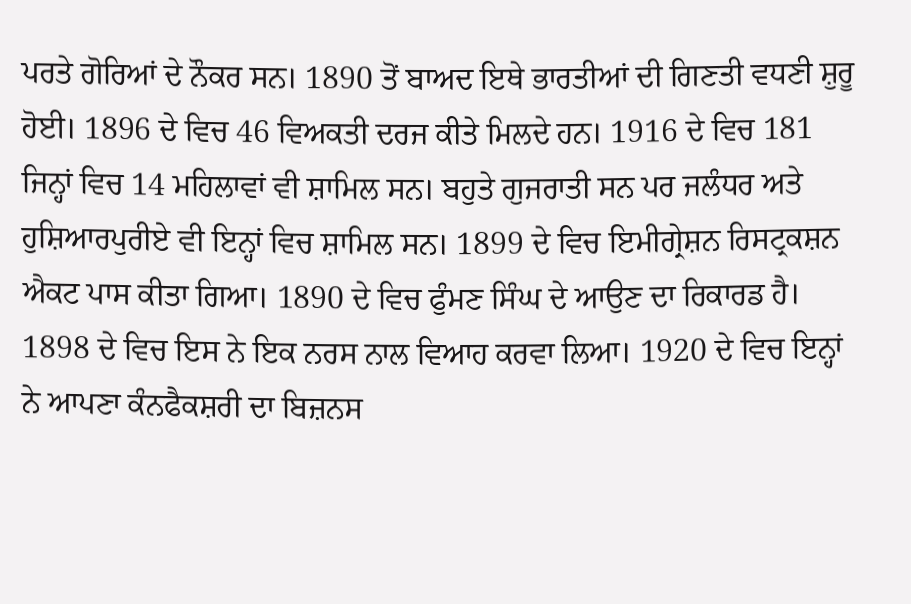ਪਰਤੇ ਗੋਰਿਆਂ ਦੇ ਨੌਕਰ ਸਨ। 1890 ਤੋਂ ਬਾਅਦ ਇਥੇ ਭਾਰਤੀਆਂ ਦੀ ਗਿਣਤੀ ਵਧਣੀ ਸ਼ੁਰੂ ਹੋਈ। 1896 ਦੇ ਵਿਚ 46 ਵਿਅਕਤੀ ਦਰਜ ਕੀਤੇ ਮਿਲਦੇ ਹਨ। 1916 ਦੇ ਵਿਚ 181 ਜਿਨ੍ਹਾਂ ਵਿਚ 14 ਮਹਿਲਾਵਾਂ ਵੀ ਸ਼ਾਮਿਲ ਸਨ। ਬਹੁਤੇ ਗੁਜਰਾਤੀ ਸਨ ਪਰ ਜਲੰਧਰ ਅਤੇ ਹੁਸ਼ਿਆਰਪੁਰੀਏ ਵੀ ਇਨ੍ਹਾਂ ਵਿਚ ਸ਼ਾਮਿਲ ਸਨ। 1899 ਦੇ ਵਿਚ ਇਮੀਗ੍ਰੇਸ਼ਨ ਰਿਸਟ੍ਰਕਸ਼ਨ ਐਕਟ ਪਾਸ ਕੀਤਾ ਗਿਆ। 1890 ਦੇ ਵਿਚ ਫੁੰਮਣ ਸਿੰਘ ਦੇ ਆਉਣ ਦਾ ਰਿਕਾਰਡ ਹੈ। 1898 ਦੇ ਵਿਚ ਇਸ ਨੇ ਇਕ ਨਰਸ ਨਾਲ ਵਿਆਹ ਕਰਵਾ ਲਿਆ। 1920 ਦੇ ਵਿਚ ਇਨ੍ਹਾਂ ਨੇ ਆਪਣਾ ਕੰਨਫੈਕਸ਼ਰੀ ਦਾ ਬਿਜ਼ਨਸ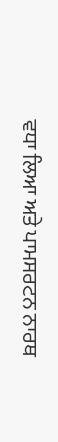ਵਧਾ ਲਿਆ ਅਤੇ ਪਾਮਸਰਟਨ ਨਾਰਥ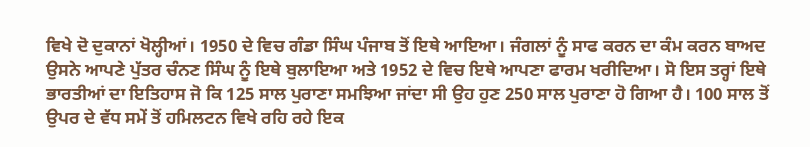ਵਿਖੇ ਦੋ ਦੁਕਾਨਾਂ ਖੋਲ੍ਹੀਆਂ। 1950 ਦੇ ਵਿਚ ਗੰਡਾ ਸਿੰਘ ਪੰਜਾਬ ਤੋਂ ਇਥੇ ਆਇਆ। ਜੰਗਲਾਂ ਨੂੰ ਸਾਫ ਕਰਨ ਦਾ ਕੰਮ ਕਰਨ ਬਾਅਦ ਉਸਨੇ ਆਪਣੇ ਪੁੱਤਰ ਚੰਨਣ ਸਿੰਘ ਨੂੰ ਇਥੇ ਬੁਲਾਇਆ ਅਤੇ 1952 ਦੇ ਵਿਚ ਇਥੇ ਆਪਣਾ ਫਾਰਮ ਖਰੀਦਿਆ। ਸੋ ਇਸ ਤਰ੍ਹਾਂ ਇਥੇ ਭਾਰਤੀਆਂ ਦਾ ਇਤਿਹਾਸ ਜੋ ਕਿ 125 ਸਾਲ ਪੁਰਾਣਾ ਸਮਝਿਆ ਜਾਂਦਾ ਸੀ ਉਹ ਹੁਣ 250 ਸਾਲ ਪੁਰਾਣਾ ਹੋ ਗਿਆ ਹੈ। 100 ਸਾਲ ਤੋਂ ਉਪਰ ਦੇ ਵੱਧ ਸਮੇਂ ਤੋਂ ਹਮਿਲਟਨ ਵਿਖੇ ਰਹਿ ਰਹੇ ਇਕ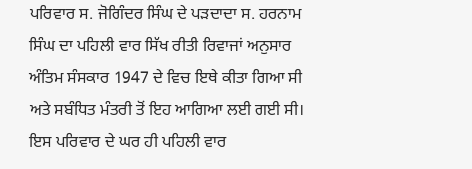ਪਰਿਵਾਰ ਸ. ਜੋਗਿੰਦਰ ਸਿੰਘ ਦੇ ਪੜਦਾਦਾ ਸ. ਹਰਨਾਮ ਸਿੰਘ ਦਾ ਪਹਿਲੀ ਵਾਰ ਸਿੱਖ ਰੀਤੀ ਰਿਵਾਜਾਂ ਅਨੁਸਾਰ ਅੰਤਿਮ ਸੰਸਕਾਰ 1947 ਦੇ ਵਿਚ ਇਥੇ ਕੀਤਾ ਗਿਆ ਸੀ ਅਤੇ ਸਬੰਧਿਤ ਮੰਤਰੀ ਤੋਂ ਇਹ ਆਗਿਆ ਲਈ ਗਈ ਸੀ। ਇਸ ਪਰਿਵਾਰ ਦੇ ਘਰ ਹੀ ਪਹਿਲੀ ਵਾਰ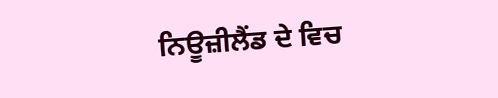ਨਿਊਜ਼ੀਲੈਂਡ ਦੇ ਵਿਚ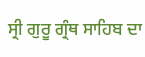ਸ੍ਰੀ ਗੁਰੂ ਗ੍ਰੰਥ ਸਾਹਿਬ ਦਾ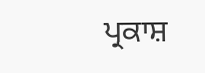ਪ੍ਰਕਾਸ਼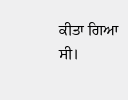ਕੀਤਾ ਗਿਆ ਸੀ।